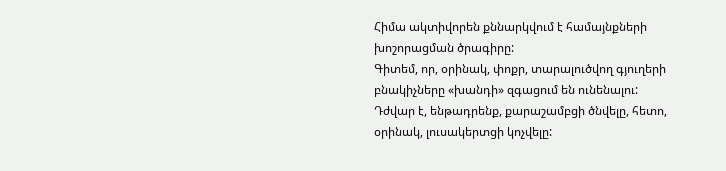Հիմա ակտիվորեն քննարկվում է համայնքների խոշորացման ծրագիրը:
Գիտեմ, որ, օրինակ, փոքր, տարալուծվող գյուղերի բնակիչները «խանդի» զգացում են ունենալու: Դժվար է, ենթադրենք, քարաշամբցի ծնվելը, հետո, օրինակ, լուսակերտցի կոչվելը: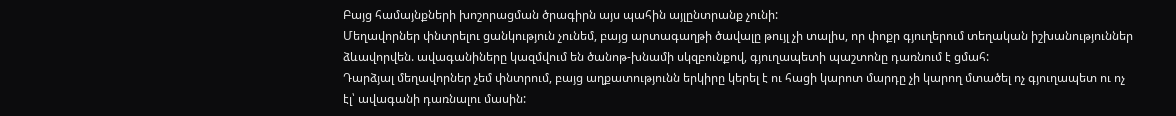Բայց համայնքների խոշորացման ծրագիրն այս պահին այլընտրանք չունի:
Մեղավորներ փնտրելու ցանկություն չունեմ, բայց արտագաղթի ծավալը թույլ չի տալիս, որ փոքր գյուղերում տեղական իշխանություններ ձևավորվեն. ավագանիները կազմվում են ծանոթ-խնամի սկզբունքով, գյուղապետի պաշտոնը դառնում է ցմահ:
Դարձյալ մեղավորներ չեմ փնտրում, բայց աղքատությունն երկիրը կերել է ու հացի կարոտ մարդը չի կարող մտածել ոչ գյուղապետ ու ոչ էլ՝ ավագանի դառնալու մասին: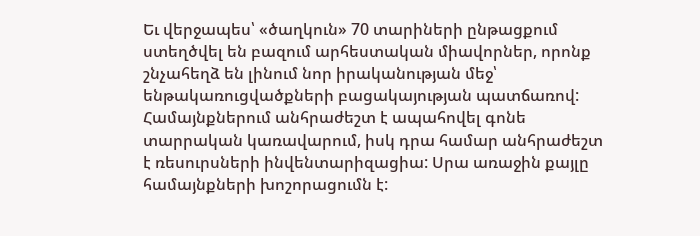Եւ վերջապես՝ «ծաղկուն» 70 տարիների ընթացքում ստեղծվել են բազում արհեստական միավորներ, որոնք շնչահեղձ են լինում նոր իրականության մեջ՝ ենթակառուցվածքների բացակայության պատճառով:
Համայնքներում անհրաժեշտ է ապահովել գոնե տարրական կառավարում, իսկ դրա համար անհրաժեշտ է ռեսուրսների ինվենտարիզացիա: Սրա առաջին քայլը համայնքների խոշորացումն է: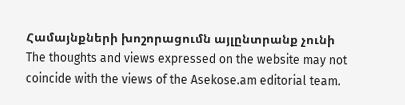Համայնքների խոշորացումն այլընտրանք չունի
The thoughts and views expressed on the website may not coincide with the views of the Asekose.am editorial team.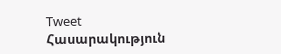Tweet
Հասարակություն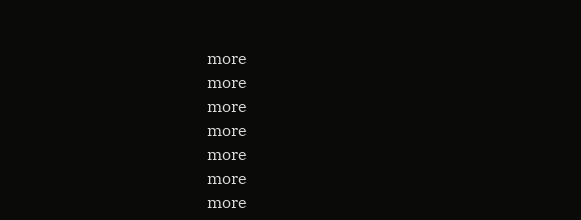more
more
more
more
more
more
more